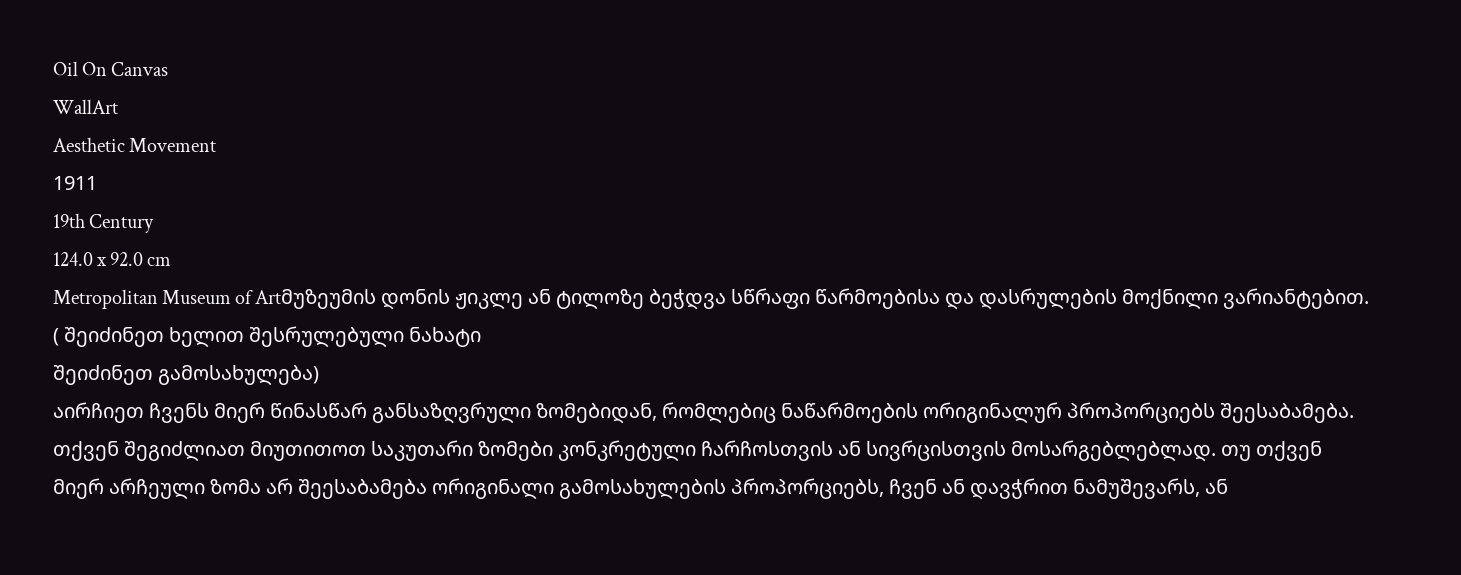Oil On Canvas
WallArt
Aesthetic Movement
1911
19th Century
124.0 x 92.0 cm
Metropolitan Museum of Artმუზეუმის დონის ჟიკლე ან ტილოზე ბეჭდვა სწრაფი წარმოებისა და დასრულების მოქნილი ვარიანტებით. ( შეიძინეთ ხელით შესრულებული ნახატი
შეიძინეთ გამოსახულება)
აირჩიეთ ჩვენს მიერ წინასწარ განსაზღვრული ზომებიდან, რომლებიც ნაწარმოების ორიგინალურ პროპორციებს შეესაბამება.
თქვენ შეგიძლიათ მიუთითოთ საკუთარი ზომები კონკრეტული ჩარჩოსთვის ან სივრცისთვის მოსარგებლებლად. თუ თქვენ მიერ არჩეული ზომა არ შეესაბამება ორიგინალი გამოსახულების პროპორციებს, ჩვენ ან დავჭრით ნამუშევარს, ან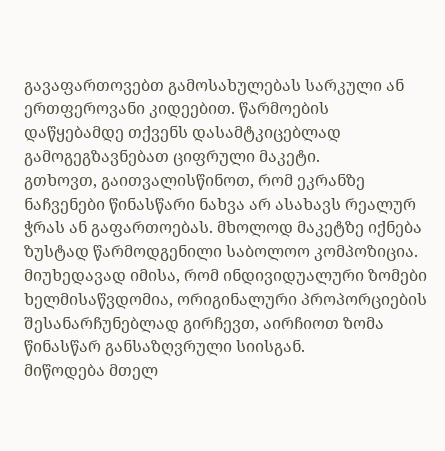გავაფართოვებთ გამოსახულებას სარკული ან ერთფეროვანი კიდეებით. წარმოების დაწყებამდე თქვენს დასამტკიცებლად გამოგეგზავნებათ ციფრული მაკეტი.
გთხოვთ, გაითვალისწინოთ, რომ ეკრანზე ნაჩვენები წინასწარი ნახვა არ ასახავს რეალურ ჭრას ან გაფართოებას. მხოლოდ მაკეტზე იქნება ზუსტად წარმოდგენილი საბოლოო კომპოზიცია.
მიუხედავად იმისა, რომ ინდივიდუალური ზომები ხელმისაწვდომია, ორიგინალური პროპორციების შესანარჩუნებლად გირჩევთ, აირჩიოთ ზომა წინასწარ განსაზღვრული სიისგან.
მიწოდება მთელ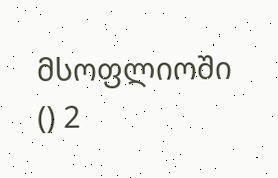მსოფლიოში () 2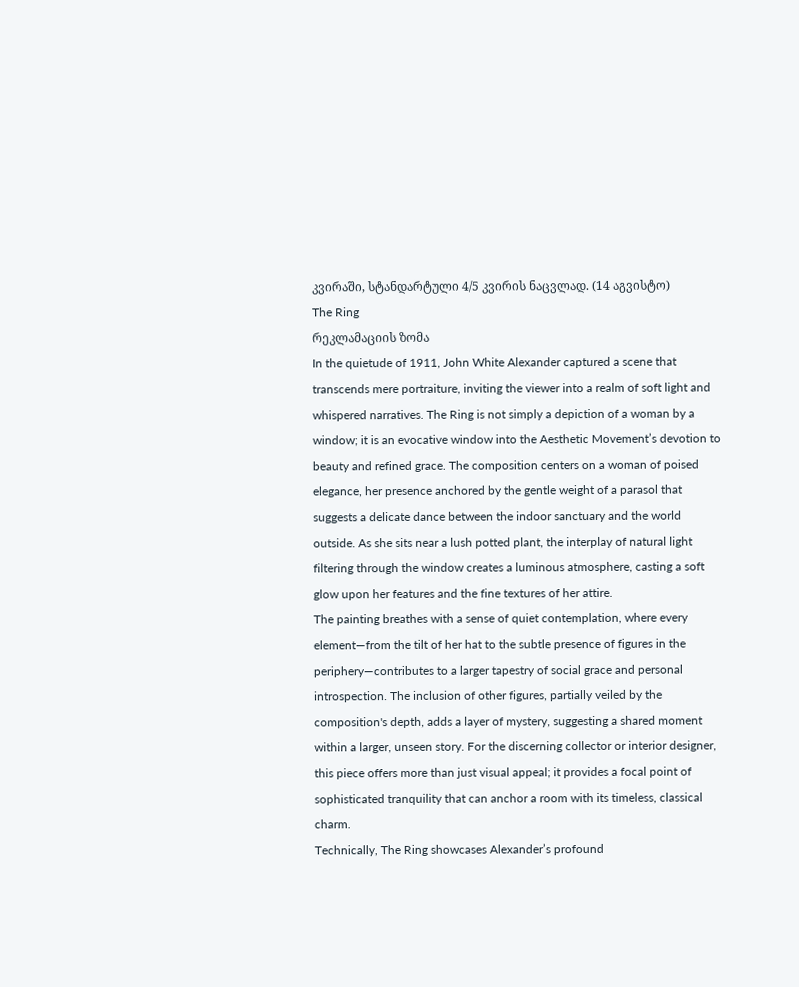კვირაში, სტანდარტული 4/5 კვირის ნაცვლად. (14 აგვისტო)
The Ring
რეკლამაციის ზომა
In the quietude of 1911, John White Alexander captured a scene that transcends mere portraiture, inviting the viewer into a realm of soft light and whispered narratives. The Ring is not simply a depiction of a woman by a window; it is an evocative window into the Aesthetic Movement’s devotion to beauty and refined grace. The composition centers on a woman of poised elegance, her presence anchored by the gentle weight of a parasol that suggests a delicate dance between the indoor sanctuary and the world outside. As she sits near a lush potted plant, the interplay of natural light filtering through the window creates a luminous atmosphere, casting a soft glow upon her features and the fine textures of her attire.
The painting breathes with a sense of quiet contemplation, where every element—from the tilt of her hat to the subtle presence of figures in the periphery—contributes to a larger tapestry of social grace and personal introspection. The inclusion of other figures, partially veiled by the composition's depth, adds a layer of mystery, suggesting a shared moment within a larger, unseen story. For the discerning collector or interior designer, this piece offers more than just visual appeal; it provides a focal point of sophisticated tranquility that can anchor a room with its timeless, classical charm.
Technically, The Ring showcases Alexander’s profound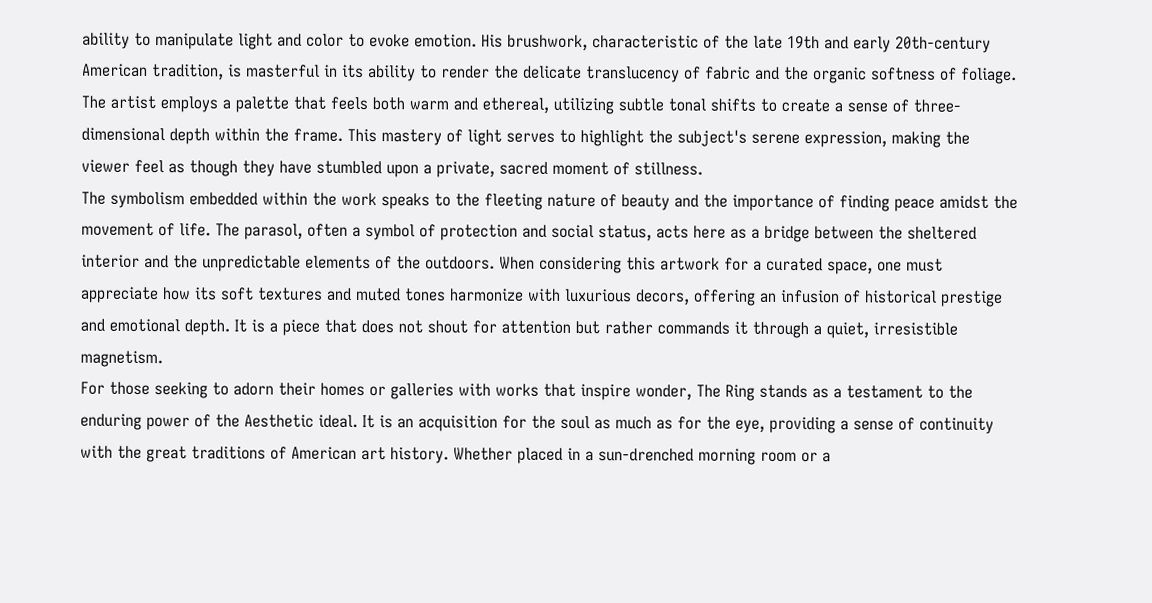ability to manipulate light and color to evoke emotion. His brushwork, characteristic of the late 19th and early 20th-century American tradition, is masterful in its ability to render the delicate translucency of fabric and the organic softness of foliage. The artist employs a palette that feels both warm and ethereal, utilizing subtle tonal shifts to create a sense of three-dimensional depth within the frame. This mastery of light serves to highlight the subject's serene expression, making the viewer feel as though they have stumbled upon a private, sacred moment of stillness.
The symbolism embedded within the work speaks to the fleeting nature of beauty and the importance of finding peace amidst the movement of life. The parasol, often a symbol of protection and social status, acts here as a bridge between the sheltered interior and the unpredictable elements of the outdoors. When considering this artwork for a curated space, one must appreciate how its soft textures and muted tones harmonize with luxurious decors, offering an infusion of historical prestige and emotional depth. It is a piece that does not shout for attention but rather commands it through a quiet, irresistible magnetism.
For those seeking to adorn their homes or galleries with works that inspire wonder, The Ring stands as a testament to the enduring power of the Aesthetic ideal. It is an acquisition for the soul as much as for the eye, providing a sense of continuity with the great traditions of American art history. Whether placed in a sun-drenched morning room or a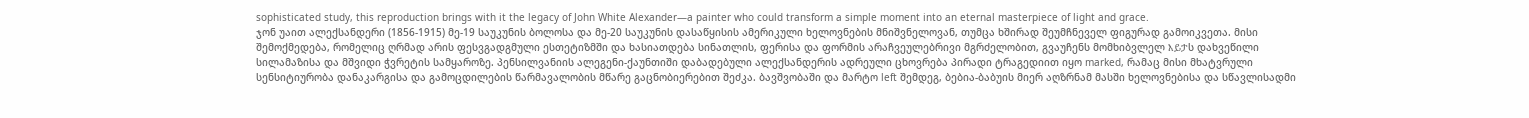sophisticated study, this reproduction brings with it the legacy of John White Alexander—a painter who could transform a simple moment into an eternal masterpiece of light and grace.
ჯონ უაით ალექსანდერი (1856-1915) მე-19 საუკუნის ბოლოსა და მე-20 საუკუნის დასაწყისის ამერიკული ხელოვნების მნიშვნელოვან, თუმცა ხშირად შეუმჩნეველ ფიგურად გამოიკვეთა. მისი შემოქმედება, რომელიც ღრმად არის ფესვგადგმული ესთეტიზმში და ხასიათდება სინათლის, ფერისა და ფორმის არაჩვეულებრივი მგრძელობით, გვაუჩენს მომხიბვლელ እይታს დახვეწილი სილამაზისა და მშვიდი ჭვრეტის სამყაროზე. პენსილვანიის ალეგენი-ქაუნთიში დაბადებული ალექსანდერის ადრეული ცხოვრება პირადი ტრაგედიით იყო marked, რამაც მისი მხატვრული სენსიტიურობა დანაკარგისა და გამოცდილების წარმავალობის მწარე გაცნობიერებით შეძკა. ბავშვობაში და მარტო left შემდეგ, ბებია-ბაბუის მიერ აღზრნამ მასში ხელოვნებისა და სწავლისადმი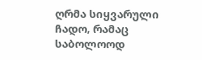ღრმა სიყვარული ჩადო, რამაც საბოლოოდ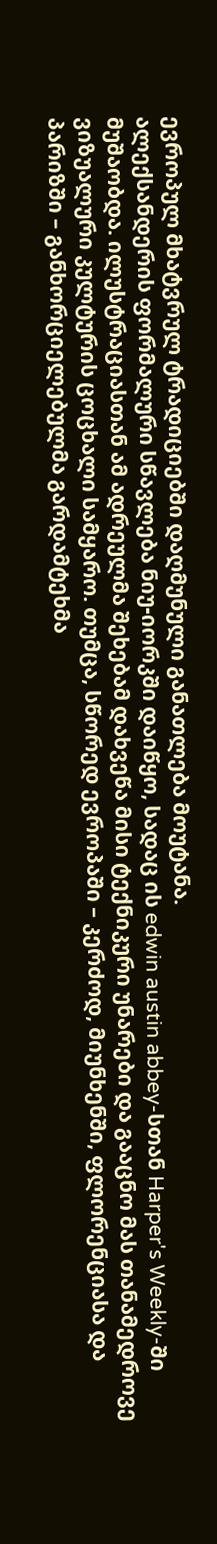ევროპულ მხატვრულ ტრადიციებში დაღმუნული განათლება მოუტანა.
ალექსანდერის ფორმალური სწავლება ნიუ-იორკში დაიწყო, სადაც ის edwin austin abbey-სთან Harper's Weekly-ში მუშაობდა. ილუსტრაციასთან ამ ადრეულმა შეხებამ დახვეწა მისი ტექნიკური უნარები და გააცნო მას თანამედროვე ვიზუალური კულტურის ცოცხალი სამყარო. თუმცა, სწორედ ევროპაში – კერძოდ, მიუნხენში, ფლორენციასა და პარიზში – განხორციელებულმა გარდამტეხმა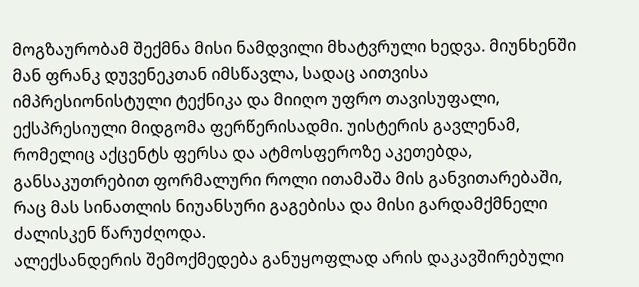მოგზაურობამ შექმნა მისი ნამდვილი მხატვრული ხედვა. მიუნხენში მან ფრანკ დუვენეკთან იმსწავლა, სადაც აითვისა იმპრესიონისტული ტექნიკა და მიიღო უფრო თავისუფალი, ექსპრესიული მიდგომა ფერწერისადმი. უისტერის გავლენამ, რომელიც აქცენტს ფერსა და ატმოსფეროზე აკეთებდა, განსაკუთრებით ფორმალური როლი ითამაშა მის განვითარებაში, რაც მას სინათლის ნიუანსური გაგებისა და მისი გარდამქმნელი ძალისკენ წარუძღოდა.
ალექსანდერის შემოქმედება განუყოფლად არის დაკავშირებული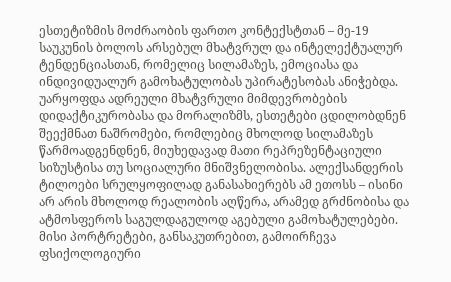ესთეტიზმის მოძრაობის ფართო კონტექსტთან – მე-19 საუკუნის ბოლოს არსებულ მხატვრულ და ინტელექტუალურ ტენდენციასთან, რომელიც სილამაზეს, ემოციასა და ინდივიდუალურ გამოხატულობას უპირატესობას ანიჭებდა. უარყოფდა ადრეული მხატვრული მიმდევრობების დიდაქტიკურობასა და მორალიზმს, ესთეტები ცდილობდნენ შეექმნათ ნაშრომები, რომლებიც მხოლოდ სილამაზეს წარმოადგენდნენ, მიუხედავად მათი რეპრეზენტაციული სიზუსტისა თუ სოციალური მნიშვნელობისა. ალექსანდერის ტილოები სრულყოფილად განასახიერებს ამ ეთოსს – ისინი არ არის მხოლოდ რეალობის აღწერა, არამედ გრძნობისა და ატმოსფეროს საგულდაგულოდ აგებული გამოხატულებები.
მისი პორტრეტები, განსაკუთრებით, გამოირჩევა ფსიქოლოგიური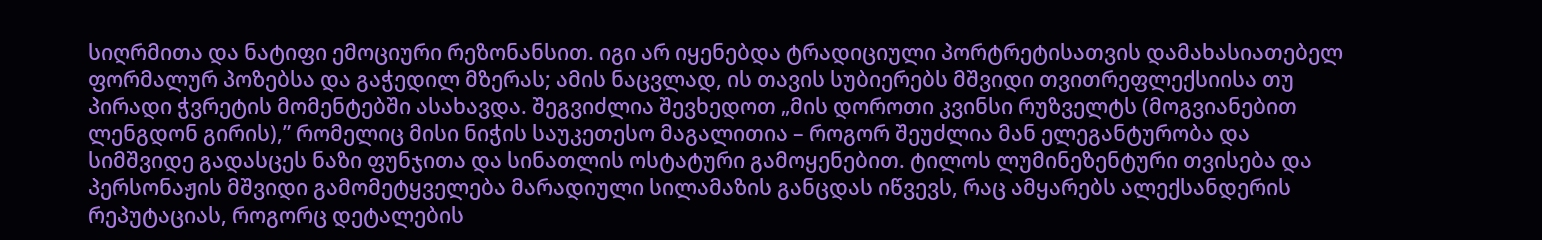სიღრმითა და ნატიფი ემოციური რეზონანსით. იგი არ იყენებდა ტრადიციული პორტრეტისათვის დამახასიათებელ ფორმალურ პოზებსა და გაჭედილ მზერას; ამის ნაცვლად, ის თავის სუბიერებს მშვიდი თვითრეფლექსიისა თუ პირადი ჭვრეტის მომენტებში ასახავდა. შეგვიძლია შევხედოთ „მის დოროთი კვინსი რუზველტს (მოგვიანებით ლენგდონ გირის),” რომელიც მისი ნიჭის საუკეთესო მაგალითია – როგორ შეუძლია მან ელეგანტურობა და სიმშვიდე გადასცეს ნაზი ფუნჯითა და სინათლის ოსტატური გამოყენებით. ტილოს ლუმინეზენტური თვისება და პერსონაჟის მშვიდი გამომეტყველება მარადიული სილამაზის განცდას იწვევს, რაც ამყარებს ალექსანდერის რეპუტაციას, როგორც დეტალების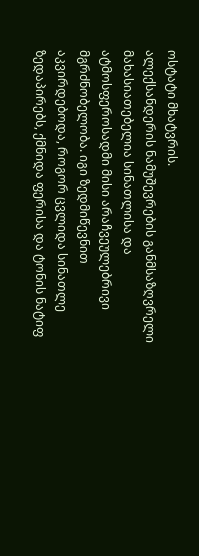ოსტატი მხატვრის.
ალექსანდერის ნამუშევრების განმსაზღვრელი მახასიათებელია სინათლისა და ატმოსფეროსადმი მისი არაჩვეულებრივი მგრძნობელობა. იგი ზედმიწევნით აკვირდებოდა, როგორ ცვლიდა სინათლე ზედაპირებს, ქმნიდა ფერისა და ტონის ნატიფ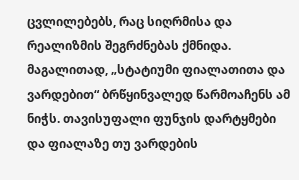ცვლილებებს, რაც სიღრმისა და რეალიზმის შეგრძნებას ქმნიდა. მაგალითად, „სტატიუმი ფიალათითა და ვარდებით“ ბრწყინვალედ წარმოაჩენს ამ ნიჭს. თავისუფალი ფუნჯის დარტყმები და ფიალაზე თუ ვარდების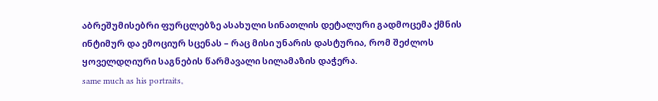აბრეშუმისებრი ფურცლებზე ასახული სინათლის დეტალური გადმოცემა ქმნის ინტიმურ და ემოციურ სცენას – რაც მისი უნარის დასტურია, რომ შეძლოს ყოველდღიური საგნების წარმავალი სილამაზის დაჭერა.
same much as his portraits,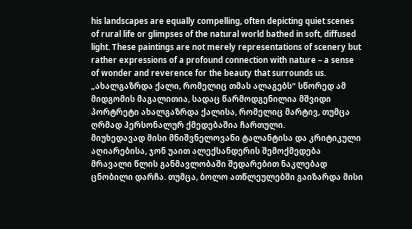his landscapes are equally compelling, often depicting quiet scenes of rural life or glimpses of the natural world bathed in soft, diffused light. These paintings are not merely representations of scenery but rather expressions of a profound connection with nature – a sense of wonder and reverence for the beauty that surrounds us. „ახალგაზრდა ქალი, რომელიც თმას ალაგებს“ სწორედ ამ მიდგომის მაგალითია, სადაც წარმოდგენილია მშვიდი პორტრეტი ახალგაზრდა ქალისა, რომელიც მარტივ, თუმცა ღრმად პერსონალურ ქმედებაშია ჩართული.
მიუხედავად მისი მნიშვნელოვანი ტალანტისა და კრიტიკული აღიარებისა, ჯონ უაით ალექსანდერის შემოქმედება მრავალი წლის განმავლობაში შედარებით ნაკლებად ცნობილი დარჩა. თუმცა, ბოლო ათწლეულებში გაიზარდა მისი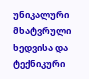უნიკალური მხატვრული ხედვისა და ტექნიკური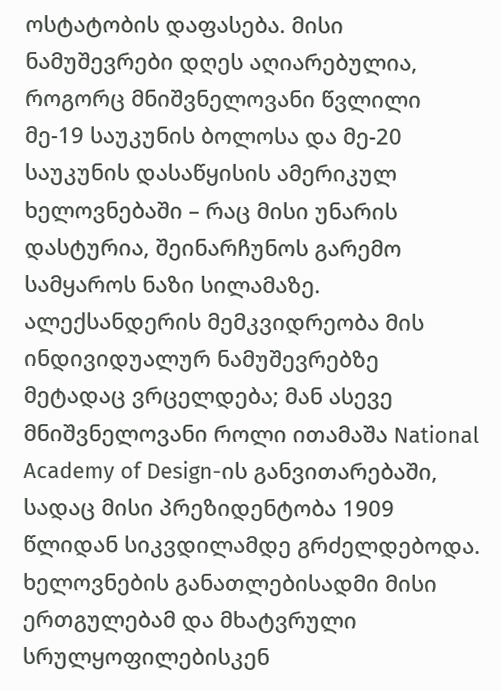ოსტატობის დაფასება. მისი ნამუშევრები დღეს აღიარებულია, როგორც მნიშვნელოვანი წვლილი მე-19 საუკუნის ბოლოსა და მე-20 საუკუნის დასაწყისის ამერიკულ ხელოვნებაში – რაც მისი უნარის დასტურია, შეინარჩუნოს გარემო სამყაროს ნაზი სილამაზე.
ალექსანდერის მემკვიდრეობა მის ინდივიდუალურ ნამუშევრებზე მეტადაც ვრცელდება; მან ასევე მნიშვნელოვანი როლი ითამაშა National Academy of Design-ის განვითარებაში, სადაც მისი პრეზიდენტობა 1909 წლიდან სიკვდილამდე გრძელდებოდა. ხელოვნების განათლებისადმი მისი ერთგულებამ და მხატვრული სრულყოფილებისკენ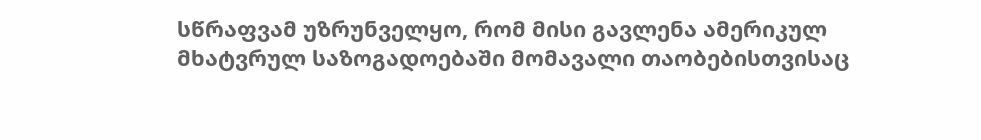სწრაფვამ უზრუნველყო, რომ მისი გავლენა ამერიკულ მხატვრულ საზოგადოებაში მომავალი თაობებისთვისაც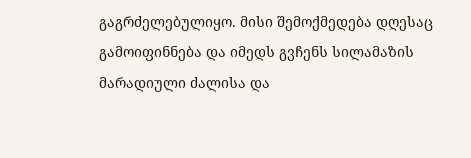გაგრძელებულიყო. მისი შემოქმედება დღესაც გამოიფინნება და იმედს გვჩენს სილამაზის მარადიული ძალისა და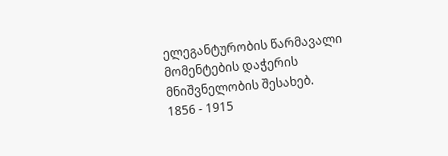ელეგანტურობის წარმავალი მომენტების დაჭერის მნიშვნელობის შესახებ.
1856 - 1915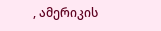, ამერიკის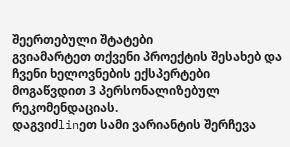შეერთებული შტატები
გვიამარტეთ თქვენი პროექტის შესახებ და ჩვენი ხელოვნების ექსპერტები მოგაწვდით 3 პერსონალიზებულ რეკომენდაციას.
დაგვიძlinეთ სამი ვარიანტის შერჩევა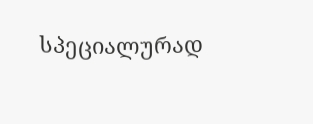სპეციალურად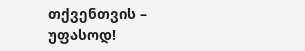თქვენთვის – უფასოდ!